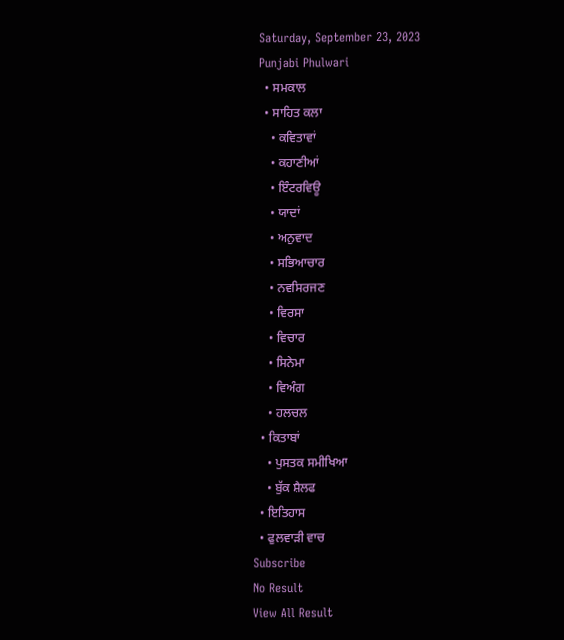Saturday, September 23, 2023
Punjabi Phulwari
  • ਸਮਕਾਲ
  • ਸਾਹਿਤ ਕਲਾ
    • ਕਵਿਤਾਵਾਂ
    • ਕਹਾਣੀਆਂ
    • ਇੰਟਰਵਿਊ
    • ਯਾਦਾਂ
    • ਅਨੁਵਾਦ
    • ਸਭਿਆਚਾਰ
    • ਨਵਸਿਰਜਣ
    • ਵਿਰਸਾ
    • ਵਿਚਾਰ
    • ਸਿਨੇਮਾ
    • ਵਿਅੰਗ
    • ਹਲਚਲ
  • ਕਿਤਾਬਾਂ
    • ਪੁਸਤਕ ਸਮੀਖਿਆ
    • ਬੁੱਕ ਸ਼ੈਲਫ
  • ਇਤਿਹਾਸ
  • ਫੁਲਵਾੜੀ ਵਾਚ
Subscribe
No Result
View All Result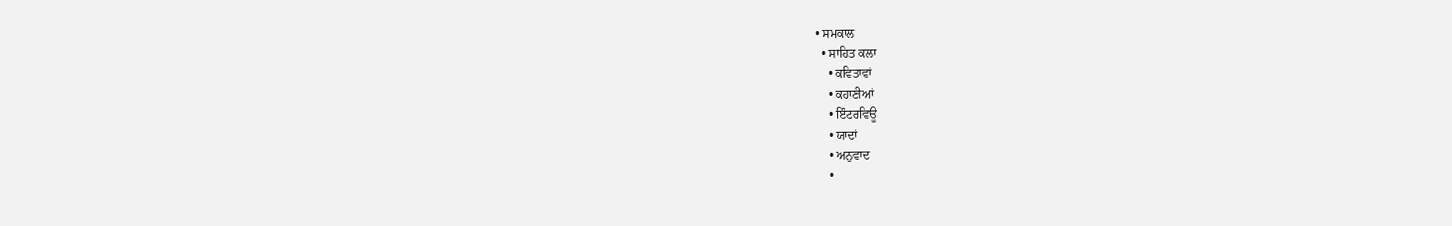• ਸਮਕਾਲ
  • ਸਾਹਿਤ ਕਲਾ
    • ਕਵਿਤਾਵਾਂ
    • ਕਹਾਣੀਆਂ
    • ਇੰਟਰਵਿਊ
    • ਯਾਦਾਂ
    • ਅਨੁਵਾਦ
    •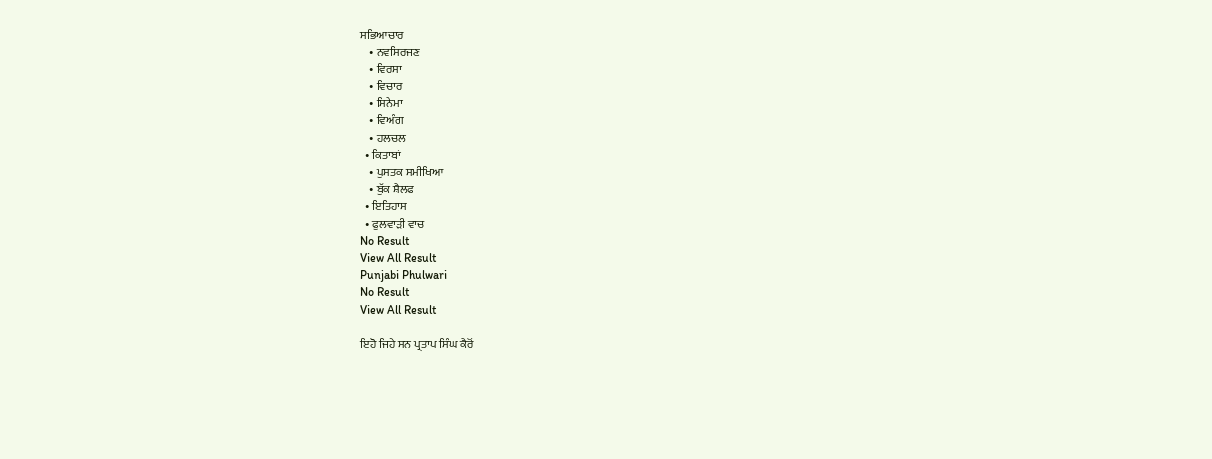ਸਭਿਆਚਾਰ
    • ਨਵਸਿਰਜਣ
    • ਵਿਰਸਾ
    • ਵਿਚਾਰ
    • ਸਿਨੇਮਾ
    • ਵਿਅੰਗ
    • ਹਲਚਲ
  • ਕਿਤਾਬਾਂ
    • ਪੁਸਤਕ ਸਮੀਖਿਆ
    • ਬੁੱਕ ਸ਼ੈਲਫ
  • ਇਤਿਹਾਸ
  • ਫੁਲਵਾੜੀ ਵਾਚ
No Result
View All Result
Punjabi Phulwari
No Result
View All Result

ਇਹੋ ਜਿਹੇ ਸਨ ਪ੍ਰਤਾਪ ਸਿੰਘ ਕੈਰੋਂ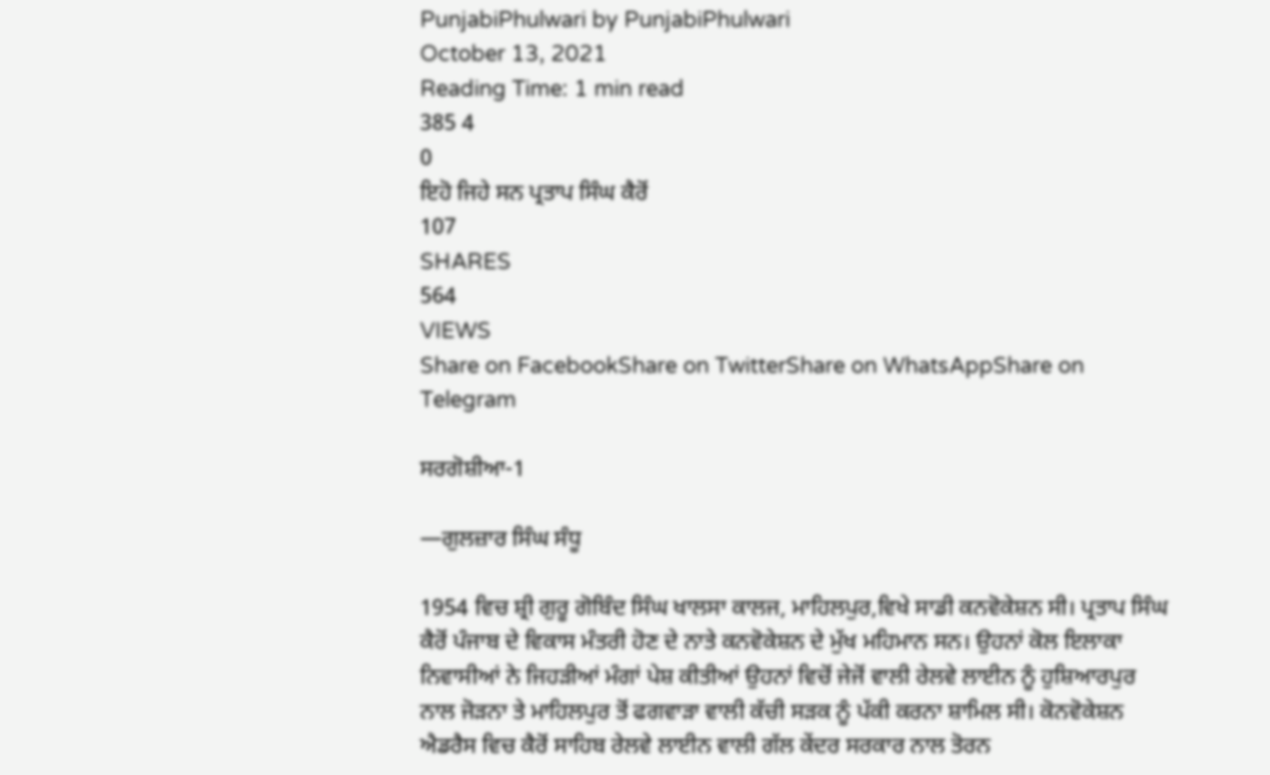PunjabiPhulwari by PunjabiPhulwari
October 13, 2021
Reading Time: 1 min read
385 4
0
ਇਹੋ ਜਿਹੇ ਸਨ ਪ੍ਰਤਾਪ ਸਿੰਘ ਕੈਰੋਂ
107
SHARES
564
VIEWS
Share on FacebookShare on TwitterShare on WhatsAppShare on Telegram

ਸਰਗੋਸ਼ੀਆ-1

—ਗੁਲਜ਼ਾਰ ਸਿੰਘ ਸੰਧੂ

1954 ਵਿਚ ਸ਼੍ਰੀ ਗੁਰੂ ਗੋਬਿੰਦ ਸਿੰਘ ਖਾਲਸਾ ਕਾਲਜ, ਮਾਹਿਲਪੁਰ,ਵਿਖੇ ਸਾਡੀ ਕਨਵੋਕੇਸ਼ਨ ਸੀ। ਪ੍ਰਤਾਪ ਸਿੰਘ ਕੈਰੋਂ ਪੰਜਾਬ ਦੇ ਵਿਕਾਸ ਮੰਤਰੀ ਹੋਣ ਦੇ ਨਾਤੇ ਕਨਵੋਕੇਸ਼ਨ ਦੇ ਮੁੱਖ ਮਹਿਮਾਨ ਸਨ। ਉਹਨਾਂ ਕੋਲ ਇਲਾਕਾ ਨਿਵਾਸੀਆਂ ਨੇ ਜਿਹੜੀਆਂ ਮੰਗਾਂ ਪੇਸ਼ ਕੀਤੀਆਂ ਉਹਨਾਂ ਵਿਚੋਂ ਜੇਜੋਂ ਵਾਲੀ ਰੇਲਵੇ ਲਾਈਨ ਨੂੰ ਹੁਸ਼ਿਆਰਪੁਰ ਨਾਲ ਜੋੜਨਾ ਤੇ ਮਾਹਿਲਪੁਰ ਤੋਂ ਫਗਵਾੜਾ ਵਾਲੀ ਕੱਚੀ ਸੜਕ ਨੂੰ ਪੱਕੀ ਕਰਨਾ ਸ਼ਾਮਿਲ ਸੀ। ਕੋਨਵੋਕੇਸ਼ਨ ਐਡਰੈਸ ਵਿਚ ਕੈਰੋਂ ਸਾਹਿਬ ਰੇਲਵੇ ਲਾਈਨ ਵਾਲੀ ਗੱਲ ਕੇਂਦਰ ਸਰਕਾਰ ਨਾਲ ਤੋਰਨ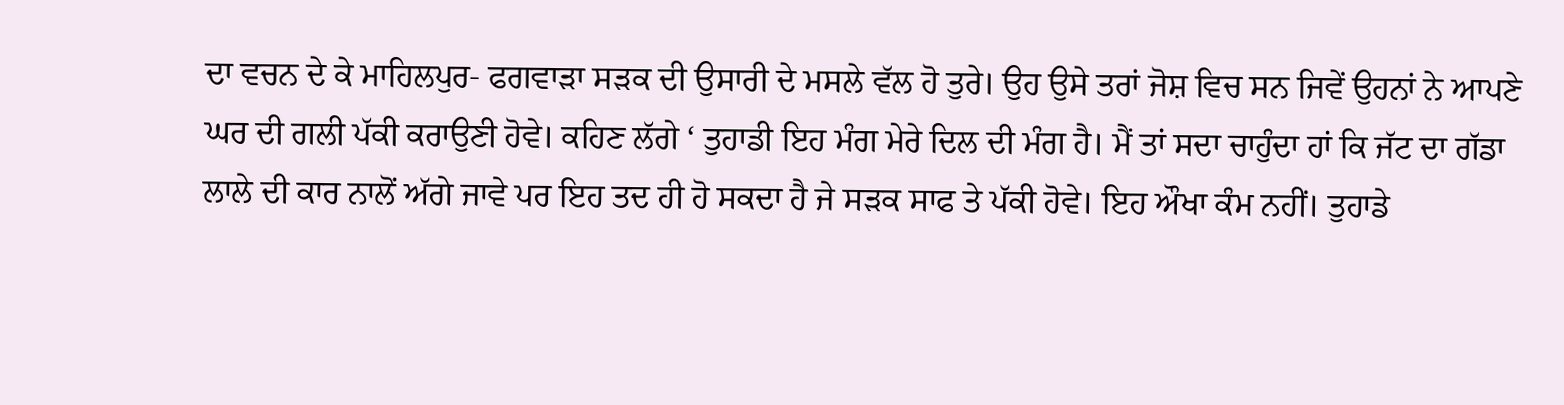ਦਾ ਵਚਨ ਦੇ ਕੇ ਮਾਹਿਲਪੁਰ- ਫਗਵਾੜਾ ਸੜਕ ਦੀ ਉਸਾਰੀ ਦੇ ਮਸਲੇ ਵੱਲ ਹੋ ਤੁਰੇ। ਉਹ ਉਸੇ ਤਰਾਂ ਜੋਸ਼ ਵਿਚ ਸਨ ਜਿਵੇਂ ਉਹਨਾਂ ਨੇ ਆਪਣੇ ਘਰ ਦੀ ਗਲੀ ਪੱਕੀ ਕਰਾਉਣੀ ਹੋਵੇ। ਕਹਿਣ ਲੱਗੇ ‘ ਤੁਹਾਡੀ ਇਹ ਮੰਗ ਮੇਰੇ ਦਿਲ ਦੀ ਮੰਗ ਹੈ। ਮੈਂ ਤਾਂ ਸਦਾ ਚਾਹੁੰਦਾ ਹਾਂ ਕਿ ਜੱਟ ਦਾ ਗੱਡਾ ਲਾਲੇ ਦੀ ਕਾਰ ਨਾਲੋਂ ਅੱਗੇ ਜਾਵੇ ਪਰ ਇਹ ਤਦ ਹੀ ਹੋ ਸਕਦਾ ਹੈ ਜੇ ਸੜਕ ਸਾਫ ਤੇ ਪੱਕੀ ਹੋਵੇ। ਇਹ ਔਖਾ ਕੰਮ ਨਹੀਂ। ਤੁਹਾਡੇ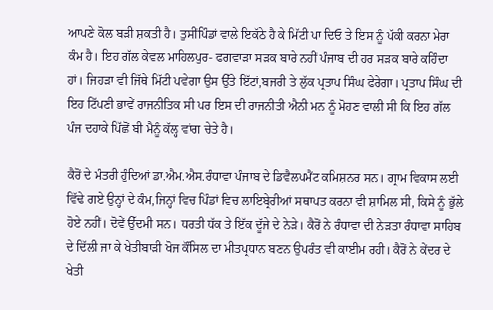ਆਪਣੇ ਕੋਲ ਬੜੀ ਸ਼ਕਤੀ ਹੈ। ਤੁਸੀਂਪਿੰਡਾਂ ਵਾਲੇ ਇਕੱਠੇ ਹੈ ਕੇ ਮਿੱਟੀ ਪਾ ਦਿਓ ਤੇ ਇਸ ਨੂੰ ਪੱਕੀ ਕਰਨਾ ਮੇਰਾ ਕੰਮ ਹੈ। ਇਹ ਗੱਲ ਕੇਵਲ ਮਾਹਿਲਪੁਰ- ਫਗਵਾੜਾ ਸੜਕ ਬਾਰੇ ਨਹੀਂ ਪੰਜਾਬ ਦੀ ਹਰ ਸੜਕ ਬਾਰੇ ਕਹਿੰਦਾ ਹਾਂ। ਜਿਹੜਾ ਵੀ ਜਿੱਥੇ ਮਿੱਟੀ ਪਵੇਗਾ ਉਸ ਉੱਤੇ ਇੱਟਾਂ,ਬਜਰੀ ਤੇ ਲੁੱਕ ਪ੍ਰਤਾਪ ਸਿੰਘ ਫੇਰੇਗਾ। ਪ੍ਰਤਾਪ ਸਿੰਘ ਦੀ ਇਹ ਟਿੱਪਣੀ ਭਾਵੇਂ ਰਾਜਨੀਤਿਕ ਸੀ ਪਰ ਇਸ ਦੀ ਰਾਜਨੀਤੀ ਐਨੀ ਮਨ ਨੂੰ ਮੋਹਣ ਵਾਲੀ ਸੀ ਕਿ ਇਹ ਗੱਲ ਪੰਜ ਦਹਾਕੇ ਪਿੱਛੋਂ ਬੀ ਮੈਨੂੰ ਕੱਲ੍ਹ ਵਾਂਗ ਚੇਤੇ ਹੈ।

ਕੈਰੋਂ ਦੇ ਮੰਤਰੀ ਹੁੰਦਿਆਂ ਡਾ.ਐਮ.ਐਸ.ਰੰਧਾਵਾ ਪੰਜਾਬ ਦੇ ਡਿਵੈਲਪਮੈਂਟ ਕਮਿਸ਼ਨਰ ਸਨ। ਗ੍ਰਾਮ ਵਿਕਾਸ ਲਈ ਵਿੱਢੇ ਗਏ ਉਨ੍ਹਾਂ ਦੇ ਕੰਮ,ਜਿਨ੍ਹਾਂ ਵਿਚ ਪਿੰਡਾਂ ਵਿਚ ਲਾਇਬ੍ਰੇਰੀਆਂ ਸਥਾਪਤ ਕਰਨਾ ਵੀ ਸ਼ਾਮਿਲ ਸੀ, ਕਿਸੇ ਨੂੰ ਭੁੱਲੇ ਹੋਏ ਨਹੀਂ। ਦੋਵੇਂ ਉੱਦਮੀ ਸਨ। ਧਰਤੀ ਧੱਕ ਤੇ ਇੱਕ ਦੂੱਜੇ ਦੇ ਨੇੜੇ। ਕੈਰੋਂ ਨੇ ਰੰਧਾਵਾ ਦੀ ਨੇੜਤਾ ਰੰਧਾਵਾ ਸਾਹਿਬ ਦੇ ਦਿੱਲੀ ਜਾ ਕੇ ਖੇਤੀਬਾੜੀ ਖੋਜ ਕੌਂਸਿਲ ਦਾ ਮੀਤਪ੍ਰਧਾਨ ਬਣਨ ਉਪਰੰਤ ਵੀ ਕਾਈਮ ਰਹੀ। ਕੈਰੋਂ ਨੇ ਕੇਂਦਰ ਦੇ ਖੇਤੀ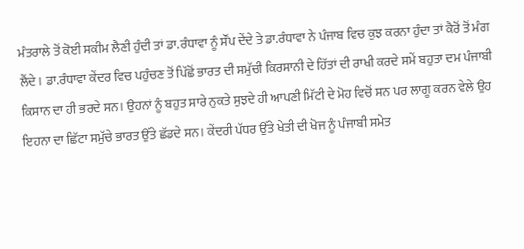ਮੰਤਰਾਲੇ ਤੋਂ ਕੋਈ ਸਕੀਮ ਲੈਣੀ ਹੁੰਦੀ ਤਾਂ ਡਾ.ਰੰਧਾਵਾ ਨੂੰ ਸੌਂਪ ਦੇਂਦੇ ਤੇ ਡਾ.ਰੰਧਾਵਾ ਨੇ ਪੰਜਾਬ ਵਿਚ ਕੁਝ ਕਰਨਾ ਹੁੰਦਾ ਤਾਂ ਕੈਰੋਂ ਤੋਂ ਮੰਗ ਲੈਂਦੇ। ਡਾ.ਰੰਧਾਵਾ ਕੇਂਦਰ ਵਿਚ ਪਹੁੰਚਣ ਤੋਂ ਪਿੱਛੋਂ ਭਾਰਤ ਦੀ ਸਮੁੱਚੀ ਕਿਰਸਾਨੀ ਦੇ ਹਿੱਤਾਂ ਦੀ ਰਾਖੀ ਕਰਦੇ ਸਮੇਂ ਬਹੁਤਾ ਦਮ ਪੰਜਾਬੀ ਕਿਸਾਨ ਦਾ ਹੀ ਭਰਦੇ ਸਨ। ਉਹਨਾਂ ਨੂੰ ਬਹੁਤ ਸਾਰੇ ਨੁਕਤੇ ਸੁਝਦੇ ਹੀ ਆਪਣੀ ਮਿੱਟੀ ਦੇ ਮੋਹ ਵਿਚੋਂ ਸਨ ਪਰ ਲਾਗੂ ਕਰਨ ਵੇਲੇ ਉਹ ਇਹਨਾ ਦਾ ਛਿੱਟਾ ਸਮੁੱਚੇ ਭਾਰਤ ਉੱਤੇ ਛੱਡਦੇ ਸਨ। ਕੇਂਦਰੀ ਪੱਧਰ ਉੱਤੇ ਖੇਤੀ ਦੀ ਖੋਜ ਨੂੰ ਪੰਜਾਬੀ ਸਮੇਤ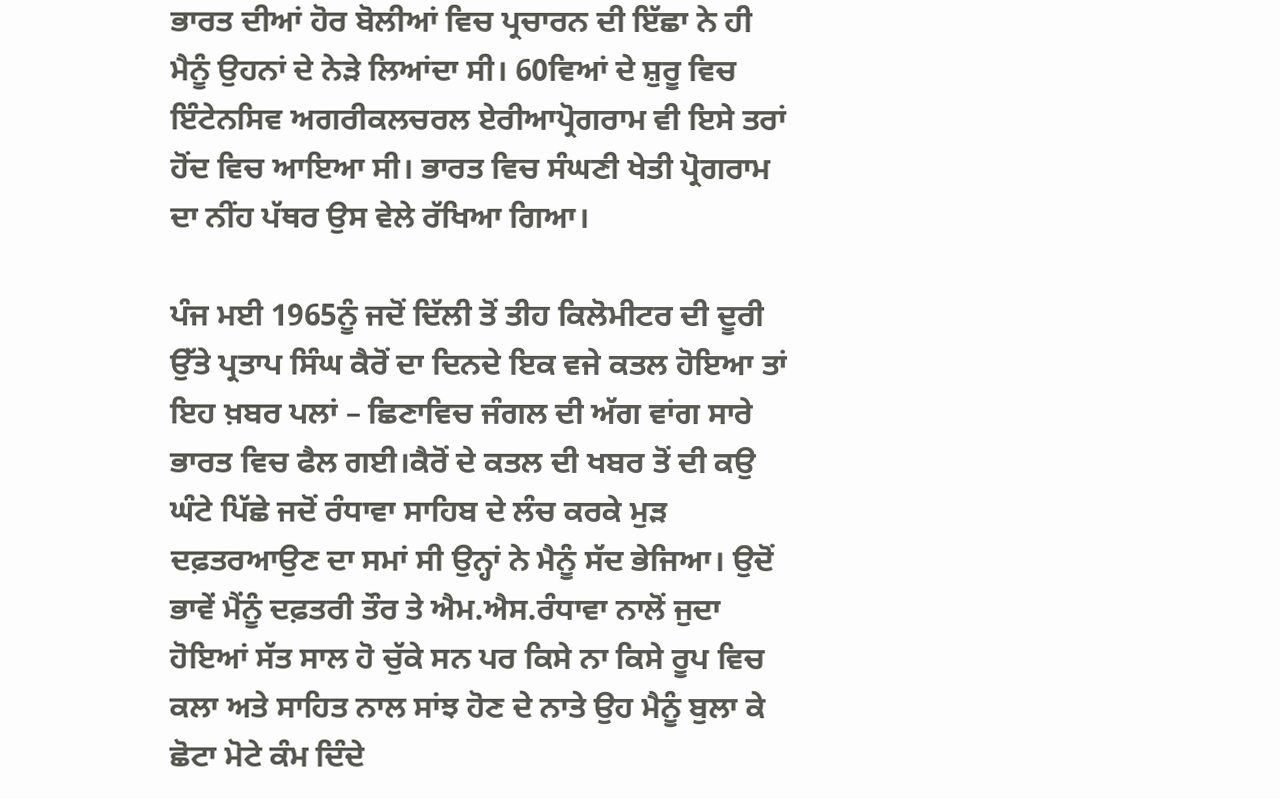ਭਾਰਤ ਦੀਆਂ ਹੋਰ ਬੋਲੀਆਂ ਵਿਚ ਪ੍ਰਚਾਰਨ ਦੀ ਇੱਛਾ ਨੇ ਹੀ ਮੈਨੂੰ ਉਹਨਾਂ ਦੇ ਨੇੜੇ ਲਿਆਂਦਾ ਸੀ। 60ਵਿਆਂ ਦੇ ਸ਼ੁਰੂ ਵਿਚ ਇੰਟੇਨਸਿਵ ਅਗਰੀਕਲਚਰਲ ਏਰੀਆਪ੍ਰੋਗਰਾਮ ਵੀ ਇਸੇ ਤਰਾਂ ਹੋਂਦ ਵਿਚ ਆਇਆ ਸੀ। ਭਾਰਤ ਵਿਚ ਸੰਘਣੀ ਖੇਤੀ ਪ੍ਰੋਗਰਾਮ ਦਾ ਨੀਂਹ ਪੱਥਰ ਉਸ ਵੇਲੇ ਰੱਖਿਆ ਗਿਆ।

ਪੰਜ ਮਈ 1965ਨੂੰ ਜਦੋਂ ਦਿੱਲੀ ਤੋਂ ਤੀਹ ਕਿਲੋਮੀਟਰ ਦੀ ਦੂਰੀ ਉੱਤੇ ਪ੍ਰਤਾਪ ਸਿੰਘ ਕੈਰੋਂ ਦਾ ਦਿਨਦੇ ਇਕ ਵਜੇ ਕਤਲ ਹੋਇਆ ਤਾਂ ਇਹ ਖ਼ਬਰ ਪਲਾਂ – ਛਿਣਾਵਿਚ ਜੰਗਲ ਦੀ ਅੱਗ ਵਾਂਗ ਸਾਰੇ ਭਾਰਤ ਵਿਚ ਫੈਲ ਗਈ।ਕੈਰੋਂ ਦੇ ਕਤਲ ਦੀ ਖਬਰ ਤੋਂ ਦੀ ਕਉ ਘੰਟੇ ਪਿੱਛੇ ਜਦੋਂ ਰੰਧਾਵਾ ਸਾਹਿਬ ਦੇ ਲੰਚ ਕਰਕੇ ਮੁੜ ਦਫ਼ਤਰਆਉਣ ਦਾ ਸਮਾਂ ਸੀ ਉਨ੍ਹਾਂ ਨੇ ਮੈਨੂੰ ਸੱਦ ਭੇਜਿਆ। ਉਦੋਂ ਭਾਵੇਂ ਮੈਂਨੂੰ ਦਫ਼ਤਰੀ ਤੌਰ ਤੇ ਐਮ.ਐਸ.ਰੰਧਾਵਾ ਨਾਲੋਂ ਜੁਦਾ ਹੋਇਆਂ ਸੱਤ ਸਾਲ ਹੋ ਚੁੱਕੇ ਸਨ ਪਰ ਕਿਸੇ ਨਾ ਕਿਸੇ ਰੂਪ ਵਿਚ ਕਲਾ ਅਤੇ ਸਾਹਿਤ ਨਾਲ ਸਾਂਝ ਹੋਣ ਦੇ ਨਾਤੇ ਉਹ ਮੈਨੂੰ ਬੁਲਾ ਕੇ ਛੋਟਾ ਮੋਟੇ ਕੰਮ ਦਿੰਦੇ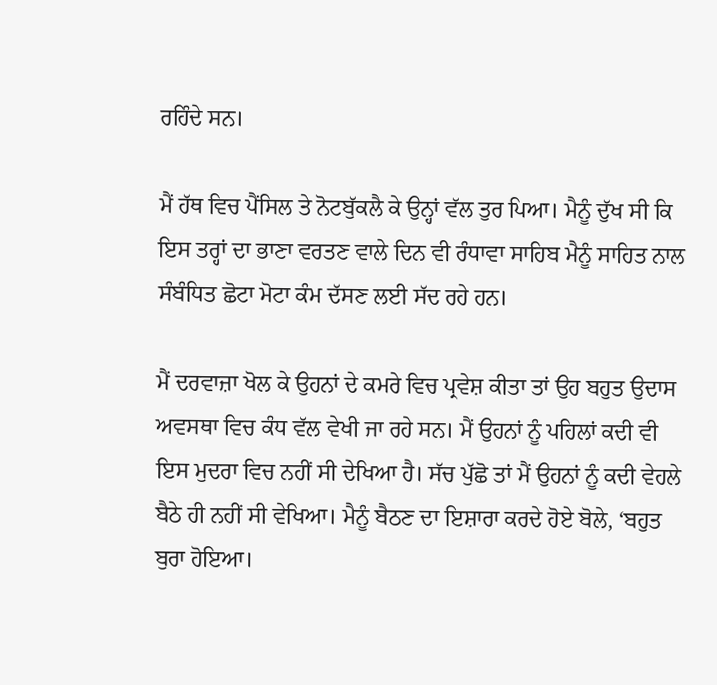ਰਹਿੰਦੇ ਸਨ।

ਮੈਂ ਹੱਥ ਵਿਚ ਪੈਂਸਿਲ ਤੇ ਨੋਟਬੁੱਕਲੈ ਕੇ ਉਨ੍ਹਾਂ ਵੱਲ ਤੁਰ ਪਿਆ। ਮੈਨੂੰ ਦੁੱਖ ਸੀ ਕਿ ਇਸ ਤਰ੍ਹਾਂ ਦਾ ਭਾਣਾ ਵਰਤਣ ਵਾਲੇ ਦਿਨ ਵੀ ਰੰਧਾਵਾ ਸਾਹਿਬ ਮੈਨੂੰ ਸਾਹਿਤ ਨਾਲ ਸੰਬੰਧਿਤ ਛੋਟਾ ਮੋਟਾ ਕੰਮ ਦੱਸਣ ਲਈ ਸੱਦ ਰਹੇ ਹਨ।

ਮੈਂ ਦਰਵਾਜ਼ਾ ਖੋਲ ਕੇ ਉਹਨਾਂ ਦੇ ਕਮਰੇ ਵਿਚ ਪ੍ਰਵੇਸ਼ ਕੀਤਾ ਤਾਂ ਉਹ ਬਹੁਤ ਉਦਾਸ ਅਵਸਥਾ ਵਿਚ ਕੰਧ ਵੱਲ ਵੇਖੀ ਜਾ ਰਹੇ ਸਨ। ਮੈਂ ਉਹਨਾਂ ਨੂੰ ਪਹਿਲਾਂ ਕਦੀ ਵੀ ਇਸ ਮੁਦਰਾ ਵਿਚ ਨਹੀਂ ਸੀ ਦੇਖਿਆ ਹੈ। ਸੱਚ ਪੁੱਛੋ ਤਾਂ ਮੈਂ ਉਹਨਾਂ ਨੂੰ ਕਦੀ ਵੇਹਲੇ ਬੈਠੇ ਹੀ ਨਹੀਂ ਸੀ ਵੇਖਿਆ। ਮੈਨੂੰ ਬੈਠਣ ਦਾ ਇਸ਼ਾਰਾ ਕਰਦੇ ਹੋਏ ਬੋਲੇ, ‘ਬਹੁਤ ਬੁਰਾ ਹੋਇਆ।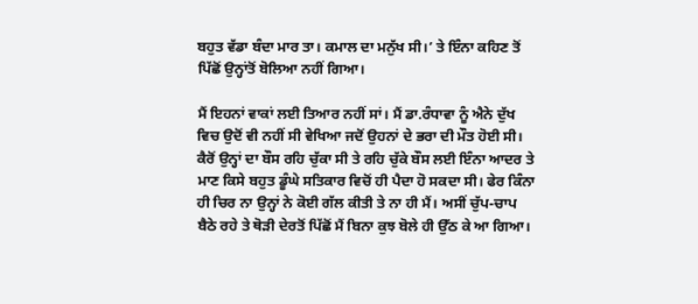ਬਹੁਤ ਵੱਡਾ ਬੰਦਾ ਮਾਰ ਤਾ। ਕਮਾਲ ਦਾ ਮਨੁੱਖ ਸੀ।’ ਤੇ ਇੰਨਾ ਕਹਿਣ ਤੋਂ ਪਿੱਛੋਂ ਉਨ੍ਹਾਂਤੋਂ ਬੋਲਿਆ ਨਹੀਂ ਗਿਆ।

ਮੈਂ ਇਹਨਾਂ ਵਾਕਾਂ ਲਈ ਤਿਆਰ ਨਹੀਂ ਸਾਂ। ਮੈਂ ਡਾ.ਰੰਧਾਵਾ ਨੂੰ ਐਨੇ ਦੁੱਖ ਵਿਚ ਉਦੋਂ ਵੀ ਨਹੀਂ ਸੀ ਵੇਖਿਆ ਜਦੋਂ ਉਹਨਾਂ ਦੇ ਭਰਾ ਦੀ ਮੌਤ ਹੋਈ ਸੀ। ਕੈਰੋਂ ਉਨ੍ਹਾਂ ਦਾ ਬੌਸ ਰਹਿ ਚੁੱਕਾ ਸੀ ਤੇ ਰਹਿ ਚੁੱਕੇ ਬੌਸ ਲਈ ਇੰਨਾ ਆਦਰ ਤੇ ਮਾਣ ਕਿਸੇ ਬਹੁਤ ਡੂੰਘੇ ਸਤਿਕਾਰ ਵਿਚੋਂ ਹੀ ਪੈਦਾ ਹੋ ਸਕਦਾ ਸੀ। ਫੇਰ ਕਿੰਨਾ ਹੀ ਚਿਰ ਨਾ ਉਨ੍ਹਾਂ ਨੇ ਕੋਈ ਗੱਲ ਕੀਤੀ ਤੇ ਨਾ ਹੀ ਮੈਂ। ਅਸੀਂ ਚੁੱਪ-ਚਾਪ ਬੈਠੇ ਰਹੇ ਤੇ ਥੋੜੀ ਦੇਰਤੋਂ ਪਿੱਛੋਂ ਮੈਂ ਬਿਨਾ ਕੁਝ ਬੋਲੇ ਹੀ ਉੱਠ ਕੇ ਆ ਗਿਆ।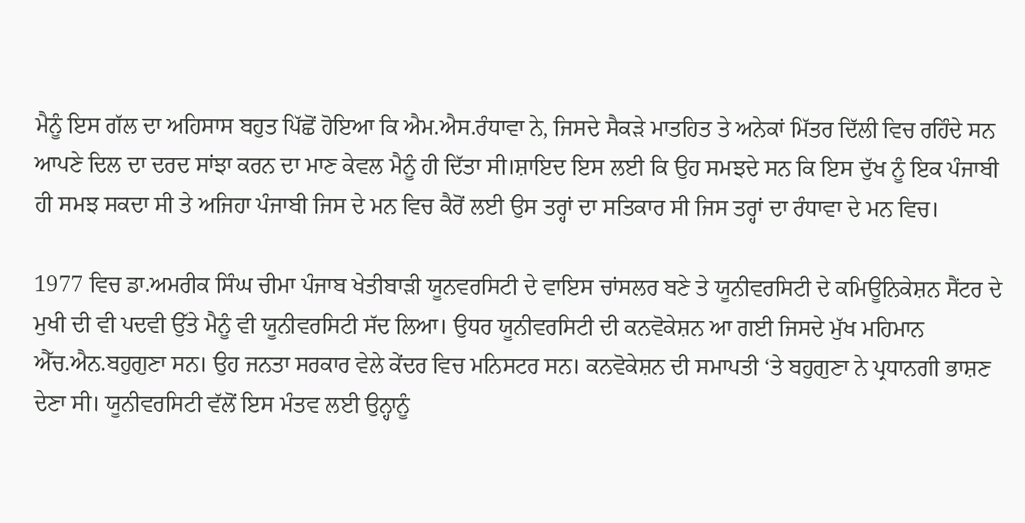ਮੈਨੂੰ ਇਸ ਗੱਲ ਦਾ ਅਹਿਸਾਸ ਬਹੁਤ ਪਿੱਛੋਂ ਹੋਇਆ ਕਿ ਐਮ.ਐਸ.ਰੰਧਾਵਾ ਨੇ, ਜਿਸਦੇ ਸੈਕੜੇ ਮਾਤਹਿਤ ਤੇ ਅਨੇਕਾਂ ਮਿੱਤਰ ਦਿੱਲੀ ਵਿਚ ਰਹਿੰਦੇ ਸਨ ਆਪਣੇ ਦਿਲ ਦਾ ਦਰਦ ਸਾਂਝਾ ਕਰਨ ਦਾ ਮਾਣ ਕੇਵਲ ਮੈਨੂੰ ਹੀ ਦਿੱਤਾ ਸੀ।ਸ਼ਾਇਦ ਇਸ ਲਈ ਕਿ ਉਹ ਸਮਝਦੇ ਸਨ ਕਿ ਇਸ ਦੁੱਖ ਨੂੰ ਇਕ ਪੰਜਾਬੀ ਹੀ ਸਮਝ ਸਕਦਾ ਸੀ ਤੇ ਅਜਿਹਾ ਪੰਜਾਬੀ ਜਿਸ ਦੇ ਮਨ ਵਿਚ ਕੈਰੋਂ ਲਈ ਉਸ ਤਰ੍ਹਾਂ ਦਾ ਸਤਿਕਾਰ ਸੀ ਜਿਸ ਤਰ੍ਹਾਂ ਦਾ ਰੰਧਾਵਾ ਦੇ ਮਨ ਵਿਚ।

1977 ਵਿਚ ਡਾ.ਅਮਰੀਕ ਸਿੰਘ ਚੀਮਾ ਪੰਜਾਬ ਖੇਤੀਬਾੜੀ ਯੂਨਵਰਸਿਟੀ ਦੇ ਵਾਇਸ ਚਾਂਸਲਰ ਬਣੇ ਤੇ ਯੂਨੀਵਰਸਿਟੀ ਦੇ ਕਮਿਊਨਿਕੇਸ਼ਨ ਸੈਂਟਰ ਦੇ ਮੁਖੀ ਦੀ ਵੀ ਪਦਵੀ ਉੱਤੇ ਮੈਨੂੰ ਵੀ ਯੂਨੀਵਰਸਿਟੀ ਸੱਦ ਲਿਆ। ਉਧਰ ਯੂਨੀਵਰਸਿਟੀ ਦੀ ਕਨਵੋਕੇਸ਼ਨ ਆ ਗਈ ਜਿਸਦੇ ਮੁੱਖ ਮਹਿਮਾਨ ਐੱਚ.ਐਨ.ਬਹੁਗੁਣਾ ਸਨ। ਉਹ ਜਨਤਾ ਸਰਕਾਰ ਵੇਲੇ ਕੇਂਦਰ ਵਿਚ ਮਨਿਸਟਰ ਸਨ। ਕਨਵੋਕੇਸ਼ਨ ਦੀ ਸਮਾਪਤੀ ‘ਤੇ ਬਹੁਗੁਣਾ ਨੇ ਪ੍ਰਧਾਨਗੀ ਭਾਸ਼ਣ ਦੇਣਾ ਸੀ। ਯੂਨੀਵਰਸਿਟੀ ਵੱਲੋਂ ਇਸ ਮੰਤਵ ਲਈ ਉਨ੍ਹਾਨੂੰ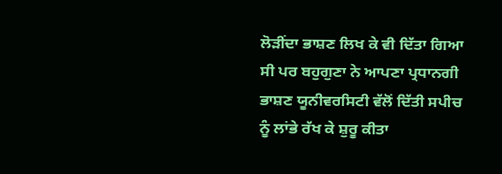ਲੋੜੀਂਦਾ ਭਾਸ਼ਣ ਲਿਖ ਕੇ ਵੀ ਦਿੱਤਾ ਗਿਆ ਸੀ ਪਰ ਬਹੁਗੁਣਾ ਨੇ ਆਪਣਾ ਪ੍ਰਧਾਨਗੀ ਭਾਸ਼ਣ ਯੂਨੀਵਰਸਿਟੀ ਵੱਲੋਂ ਦਿੱਤੀ ਸਪੀਚ ਨੂੰ ਲਾਂਭੇ ਰੱਖ ਕੇ ਸ਼ੁਰੂ ਕੀਤਾ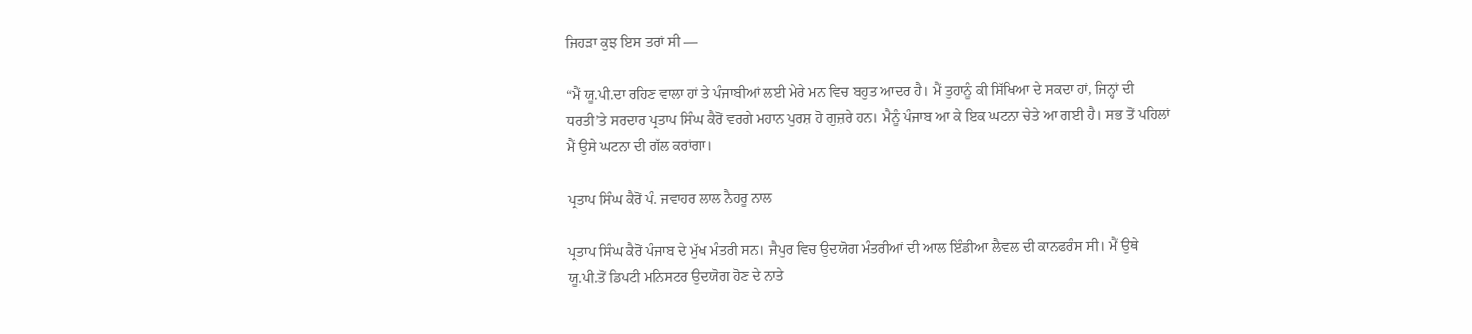ਜਿਹੜਾ ਕੁਝ ਇਸ ਤਰਾਂ ਸੀ —

“ਮੈਂ ਯੂ.ਪੀ.ਦਾ ਰਹਿਣ ਵਾਲਾ ਹਾਂ ਤੇ ਪੰਜਾਬੀਆਂ ਲਈ ਮੇਰੇ ਮਨ ਵਿਚ ਬਹੁਤ ਆਦਰ ਹੈ। ਮੈਂ ਤੁਹਾਨੂੰ ਕੀ ਸਿੱਖਿਆ ਦੇ ਸਕਦਾ ਹਾਂ, ਜਿਨ੍ਹਾਂ ਦੀ ਧਰਤੀ’ਤੇ ਸਰਦਾਰ ਪ੍ਰਤਾਪ ਸਿੰਘ ਕੈਰੋਂ ਵਰਗੇ ਮਹਾਨ ਪੁਰਸ਼ ਹੋ ਗੁਜ਼ਰੇ ਹਨ। ਮੈਨੂੰ ਪੰਜਾਬ ਆ ਕੇ ਇਕ ਘਟਨਾ ਚੇਤੇ ਆ ਗਈ ਹੈ। ਸਭ ਤੋਂ ਪਹਿਲਾਂ ਮੈਂ ਉਸੇ ਘਟਨਾ ਦੀ ਗੱਲ ਕਰਾਂਗਾ।

ਪ੍ਰਤਾਪ ਸਿੰਘ ਕੈਰੋਂ ਪੰ. ਜਵਾਹਰ ਲਾਲ ਨੈਹਰੂ ਨਾਲ

ਪ੍ਰਤਾਪ ਸਿੰਘ ਕੈਰੋਂ ਪੰਜਾਬ ਦੇ ਮੁੱਖ ਮੰਤਰੀ ਸਨ। ਜੈਪੁਰ ਵਿਚ ਉਦਯੋਗ ਮੰਤਰੀਆਂ ਦੀ ਆਲ ਇੰਡੀਆ ਲੈਵਲ ਦੀ ਕਾਨਫਰੰਸ ਸੀ। ਮੈਂ ਉਥੇ ਯੂ.ਪੀ.ਤੋਂ ਡਿਪਟੀ ਮਨਿਸਟਰ ਉਦਯੋਗ ਹੋਣ ਦੇ ਨਾਤੇ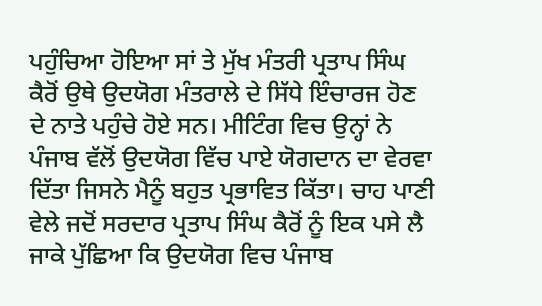ਪਹੁੰਚਿਆ ਹੋਇਆ ਸਾਂ ਤੇ ਮੁੱਖ ਮੰਤਰੀ ਪ੍ਰਤਾਪ ਸਿੰਘ ਕੈਰੋਂ ਉਥੇ ਉਦਯੋਗ ਮੰਤਰਾਲੇ ਦੇ ਸਿੱਧੇ ਇੰਚਾਰਜ ਹੋਣ ਦੇ ਨਾਤੇ ਪਹੁੰਚੇ ਹੋਏ ਸਨ। ਮੀਟਿੰਗ ਵਿਚ ਉਨ੍ਹਾਂ ਨੇ ਪੰਜਾਬ ਵੱਲੋਂ ਉਦਯੋਗ ਵਿੱਚ ਪਾਏ ਯੋਗਦਾਨ ਦਾ ਵੇਰਵਾ ਦਿੱਤਾ ਜਿਸਨੇ ਮੈਨੂੰ ਬਹੁਤ ਪ੍ਰਭਾਵਿਤ ਕਿੱਤਾ। ਚਾਹ ਪਾਣੀ ਵੇਲੇ ਜਦੋਂ ਸਰਦਾਰ ਪ੍ਰਤਾਪ ਸਿੰਘ ਕੈਰੋਂ ਨੂੰ ਇਕ ਪਸੇ ਲੈ ਜਾਕੇ ਪੁੱਛਿਆ ਕਿ ਉਦਯੋਗ ਵਿਚ ਪੰਜਾਬ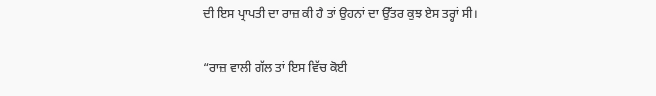ਦੀ ਇਸ ਪ੍ਰਾਪਤੀ ਦਾ ਰਾਜ਼ ਕੀ ਹੈ ਤਾਂ ਉਹਨਾਂ ਦਾ ਉੱਤਰ ਕੁਝ ਏਸ ਤਰ੍ਹਾਂ ਸੀ।

“ਰਾਜ਼ ਵਾਲੀ ਗੱਲ ਤਾਂ ਇਸ ਵਿੱਚ ਕੋਈ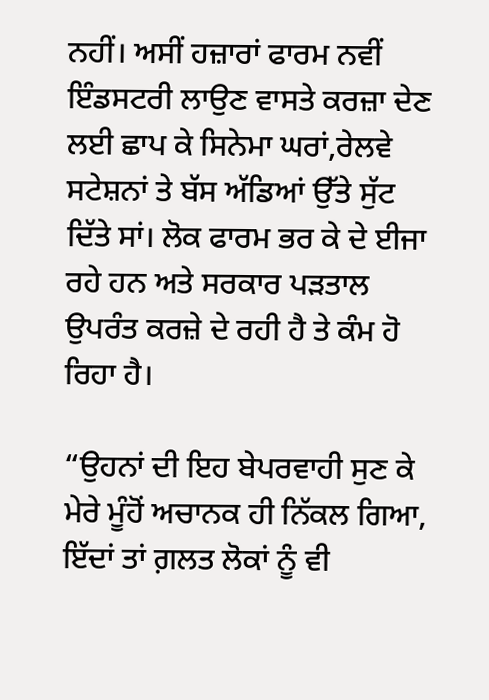ਨਹੀਂ। ਅਸੀਂ ਹਜ਼ਾਰਾਂ ਫਾਰਮ ਨਵੀਂ ਇੰਡਸਟਰੀ ਲਾਉਣ ਵਾਸਤੇ ਕਰਜ਼ਾ ਦੇਣ ਲਈ ਛਾਪ ਕੇ ਸਿਨੇਮਾ ਘਰਾਂ,ਰੇਲਵੇ ਸਟੇਸ਼ਨਾਂ ਤੇ ਬੱਸ ਅੱਡਿਆਂ ਉੱਤੇ ਸੁੱਟ ਦਿੱਤੇ ਸਾਂ। ਲੋਕ ਫਾਰਮ ਭਰ ਕੇ ਦੇ ਈਜਾ ਰਹੇ ਹਨ ਅਤੇ ਸਰਕਾਰ ਪੜਤਾਲ ਉਪਰੰਤ ਕਰਜ਼ੇ ਦੇ ਰਹੀ ਹੈ ਤੇ ਕੰਮ ਹੋ ਰਿਹਾ ਹੈ।

“ਉਹਨਾਂ ਦੀ ਇਹ ਬੇਪਰਵਾਹੀ ਸੁਣ ਕੇ ਮੇਰੇ ਮੂੰਹੋਂ ਅਚਾਨਕ ਹੀ ਨਿੱਕਲ ਗਿਆ, ਇੱਦਾਂ ਤਾਂ ਗ਼ਲਤ ਲੋਕਾਂ ਨੂੰ ਵੀ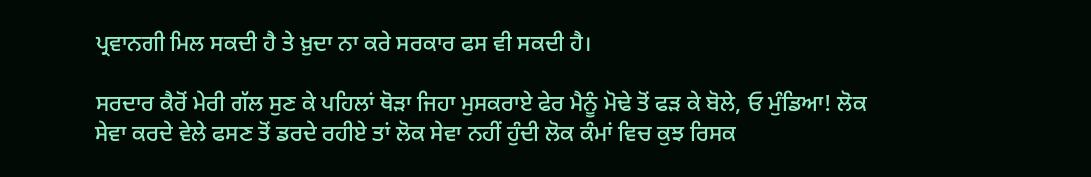ਪ੍ਰਵਾਨਗੀ ਮਿਲ ਸਕਦੀ ਹੈ ਤੇ ਖ਼ੁਦਾ ਨਾ ਕਰੇ ਸਰਕਾਰ ਫਸ ਵੀ ਸਕਦੀ ਹੈ।

ਸਰਦਾਰ ਕੈਰੋਂ ਮੇਰੀ ਗੱਲ ਸੁਣ ਕੇ ਪਹਿਲਾਂ ਥੋੜਾ ਜਿਹਾ ਮੁਸਕਰਾਏ ਫੇਰ ਮੈਨੂੰ ਮੋਢੇ ਤੋਂ ਫੜ ਕੇ ਬੋਲੇ, ਓ ਮੁੰਡਿਆ! ਲੋਕ ਸੇਵਾ ਕਰਦੇ ਵੇਲੇ ਫਸਣ ਤੋਂ ਡਰਦੇ ਰਹੀਏ ਤਾਂ ਲੋਕ ਸੇਵਾ ਨਹੀਂ ਹੁੰਦੀ ਲੋਕ ਕੰਮਾਂ ਵਿਚ ਕੁਝ ਰਿਸਕ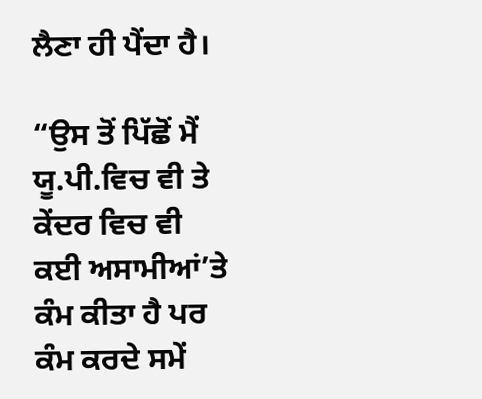ਲੈਣਾ ਹੀ ਪੈਂਦਾ ਹੈ।

“ਉਸ ਤੋਂ ਪਿੱਛੋਂ ਮੈਂ ਯੂ.ਪੀ.ਵਿਚ ਵੀ ਤੇ ਕੇਂਦਰ ਵਿਚ ਵੀ ਕਈ ਅਸਾਮੀਆਂ’ਤੇ ਕੰਮ ਕੀਤਾ ਹੈ ਪਰ ਕੰਮ ਕਰਦੇ ਸਮੇਂ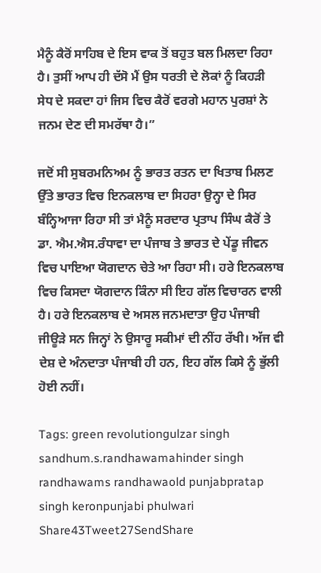ਮੈਨੂੰ ਕੈਰੋਂ ਸਾਹਿਬ ਦੇ ਇਸ ਵਾਕ ਤੋਂ ਬਹੁਤ ਬਲ ਮਿਲਦਾ ਰਿਹਾ ਹੈ। ਤੁਸੀਂ ਆਪ ਹੀ ਦੱਸੋ ਮੈਂ ਉਸ ਧਰਤੀ ਦੇ ਲੋਕਾਂ ਨੂੰ ਕਿਹੜੀ ਸੇਧ ਦੇ ਸਕਦਾ ਹਾਂ ਜਿਸ ਵਿਚ ਕੈਰੋਂ ਵਰਗੇ ਮਹਾਨ ਪੁਰਸ਼ਾਂ ਨੇ ਜਨਮ ਦੇਣ ਦੀ ਸਮਰੱਥਾ ਹੈ।”

ਜਦੋਂ ਸੀ ਸੁਬਰਮਨਿਅਮ ਨੂੰ ਭਾਰਤ ਰਤਨ ਦਾ ਖਿਤਾਬ ਮਿਲਣ ਉੱਤੇ ਭਾਰਤ ਵਿਚ ਇਨਕਲਾਬ ਦਾ ਸਿਹਰਾ ਉਨ੍ਹਾ ਦੇ ਸਿਰ ਬੰਨ੍ਹਿਆਜਾ ਰਿਹਾ ਸੀ ਤਾਂ ਮੈਨੂੰ ਸਰਦਾਰ ਪ੍ਰਤਾਪ ਸਿੰਘ ਕੈਰੋਂ ਤੇ ਡਾ. ਐਮ.ਐਸ.ਰੰਧਾਵਾ ਦਾ ਪੰਜਾਬ ਤੇ ਭਾਰਤ ਦੇ ਪੇਂਡੂ ਜੀਵਨ ਵਿਚ ਪਾਇਆ ਯੋਗਦਾਨ ਚੇਤੇ ਆ ਰਿਹਾ ਸੀ। ਹਰੇ ਇਨਕਲਾਬ ਵਿਚ ਕਿਸਦਾ ਯੋਗਦਾਨ ਕਿੰਨਾ ਸੀ ਇਹ ਗੱਲ ਵਿਚਾਰਨ ਵਾਲੀ ਹੈ। ਹਰੇ ਇਨਕਲਾਬ ਦੇ ਅਸਲ ਜਨਮਦਾਤਾ ਉਹ ਪੰਜਾਬੀ ਜੀਊੜੇ ਸਨ ਜਿਨ੍ਹਾਂ ਨੇ ਉਸਾਰੂ ਸਕੀਮਾਂ ਦੀ ਨੀਂਹ ਰੱਖੀ। ਅੱਜ ਵੀ ਦੇਸ਼ ਦੇ ਅੰਨਦਾਤਾ ਪੰਜਾਬੀ ਹੀ ਹਨ, ਇਹ ਗੱਲ ਕਿਸੇ ਨੂੰ ਭੁੱਲੀ ਹੋਈ ਨਹੀਂ।

Tags: green revolutiongulzar singh sandhum.s.randhawamahinder singh randhawams randhawaold punjabpratap singh keronpunjabi phulwari
Share43Tweet27SendShare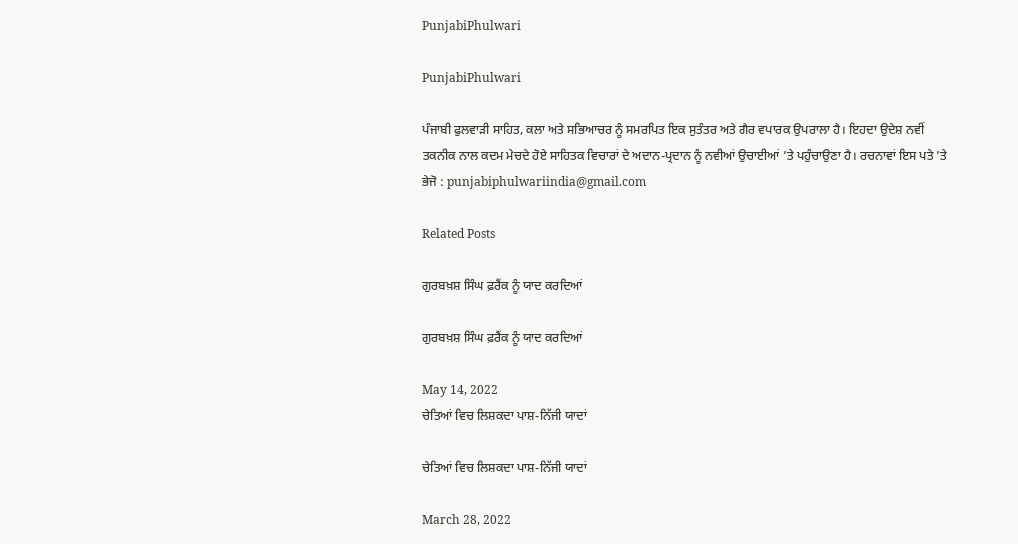PunjabiPhulwari

PunjabiPhulwari

ਪੰਜਾਬੀ ਫੁਲਵਾੜੀ ਸਾਹਿਤ, ਕਲਾ ਅਤੇ ਸਭਿਆਚਰ ਨੂੰ ਸਮਰਪਿਤ ਇਕ ਸੁਤੰਤਰ ਅਤੇ ਗੈਰ ਵਪਾਰਕ ਉਪਰਾਲਾ ਹੈ। ਇਹਦਾ ਉਦੇਸ਼ ਨਵੀਂ ਤਕਨੀਕ ਨਾਲ ਕਦਮ ਮੇਚਦੇ ਹੋਏ ਸਾਹਿਤਕ ਵਿਚਾਰਾਂ ਦੇ ਅਦਾਨ-ਪ੍ਰਦਾਨ ਨੂੰ ਨਵੀਆਂ ਉਚਾਈਆਂ ’ਤੇ ਪਹੁੰਚਾਉਣਾ ਹੈ। ਰਚਨਾਵਾਂ ਇਸ ਪਤੇ ’ਤੇ ਭੇਜੋ : punjabiphulwariindia@gmail.com

Related Posts

ਗੁਰਬਖ਼ਸ਼ ਸਿੰਘ ਫ਼ਰੈਂਕ ਨੂੰ ਯਾਦ ਕਰਦਿਆਂ

ਗੁਰਬਖ਼ਸ਼ ਸਿੰਘ ਫ਼ਰੈਂਕ ਨੂੰ ਯਾਦ ਕਰਦਿਆਂ

May 14, 2022
ਚੇਤਿਆਂ ਵਿਚ ਲਿਸ਼ਕਦਾ ਪਾਸ਼-ਨਿੱਜੀ ਯਾਦਾਂ

ਚੇਤਿਆਂ ਵਿਚ ਲਿਸ਼ਕਦਾ ਪਾਸ਼-ਨਿੱਜੀ ਯਾਦਾਂ

March 28, 2022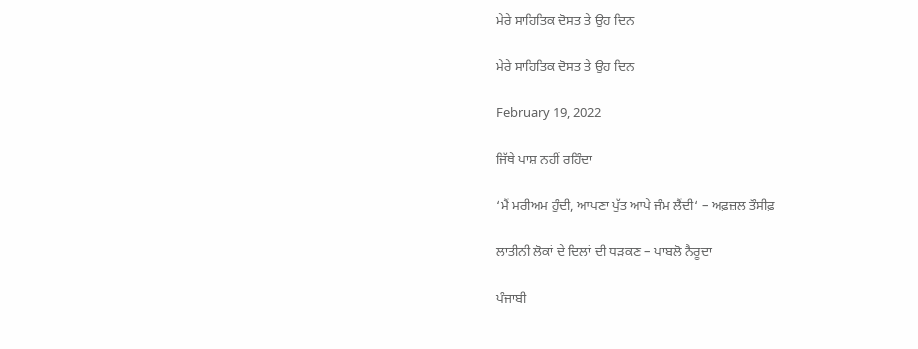ਮੇਰੇ ਸਾਹਿਤਿਕ ਦੋਸਤ ਤੇ ਉਹ ਦਿਨ

ਮੇਰੇ ਸਾਹਿਤਿਕ ਦੋਸਤ ਤੇ ਉਹ ਦਿਨ

February 19, 2022

ਜਿੱਥੇ ਪਾਸ਼ ਨਹੀਂ ਰਹਿੰਦਾ

‘ਮੈਂ ਮਰੀਅਮ ਹੁੰਦੀ, ਆਪਣਾ ਪੁੱਤ ਆਪੇ ਜੰਮ ਲੈਂਦੀ‘ – ਅਫ਼ਜ਼ਲ ਤੌਸੀਫ਼

ਲਾਤੀਨੀ ਲੋਕਾਂ ਦੇ ਦਿਲਾਂ ਦੀ ਧੜਕਣ – ਪਾਬਲੋ ਨੈਰੂਦਾ

ਪੰਜਾਬੀ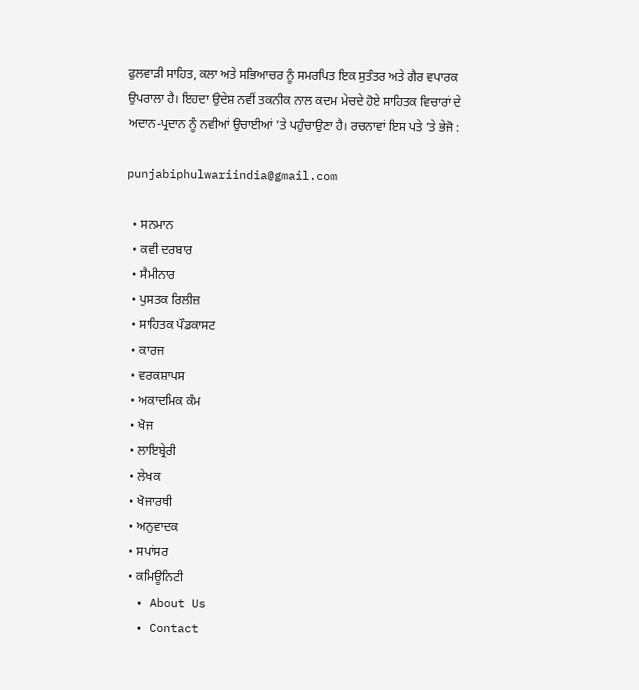ਫੁਲਵਾੜੀ ਸਾਹਿਤ, ਕਲਾ ਅਤੇ ਸਭਿਆਚਰ ਨੂੰ ਸਮਰਪਿਤ ਇਕ ਸੁਤੰਤਰ ਅਤੇ ਗੈਰ ਵਪਾਰਕ ਉਪਰਾਲਾ ਹੈ। ਇਹਦਾ ਉਦੇਸ਼ ਨਵੀਂ ਤਕਨੀਕ ਨਾਲ ਕਦਮ ਮੇਚਦੇ ਹੋਏ ਸਾਹਿਤਕ ਵਿਚਾਰਾਂ ਦੇ ਅਦਾਨ-ਪ੍ਰਦਾਨ ਨੂੰ ਨਵੀਆਂ ਉਚਾਈਆਂ ’ਤੇ ਪਹੁੰਚਾਉਣਾ ਹੈ। ਰਚਨਾਵਾਂ ਇਸ ਪਤੇ ’ਤੇ ਭੇਜੋ :

punjabiphulwariindia@gmail.com

  • ਸਨਮਾਨ
  • ਕਵੀ ਦਰਬਾਰ
  • ਸੈਮੀਨਾਰ
  • ਪੁਸਤਕ ਰਿਲੀਜ਼
  • ਸਾਹਿਤਕ ਪੌਡਕਾਸਟ
  • ਕਾਰਜ
  • ਵਰਕਸ਼ਾਪਸ
  • ਅਕਾਦਮਿਕ ਕੰਮ
  • ਖੋਜ
  • ਲਾਇਬ੍ਰੇਰੀ
  • ਲੇਖਕ
  • ਖੋਜਾਰਥੀ
  • ਅਨੁਵਾਦਕ
  • ਸਪਾਂਸਰ
  • ਕਮਿਊਨਿਟੀ
  • About Us
  • Contact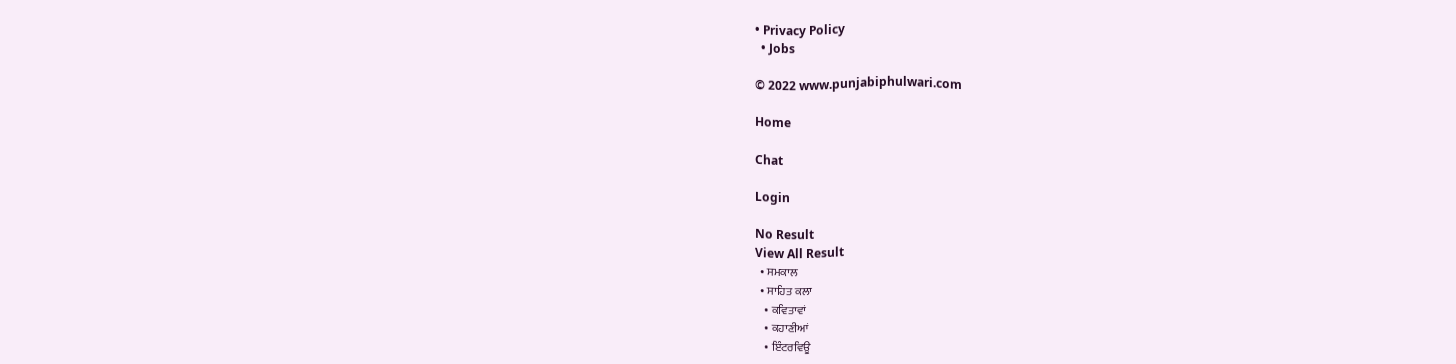• Privacy Policy
  • Jobs

© 2022 www.punjabiphulwari.com

Home

Chat

Login

No Result
View All Result
  • ਸਮਕਾਲ
  • ਸਾਹਿਤ ਕਲਾ
    • ਕਵਿਤਾਵਾਂ
    • ਕਹਾਣੀਆਂ
    • ਇੰਟਰਵਿਊ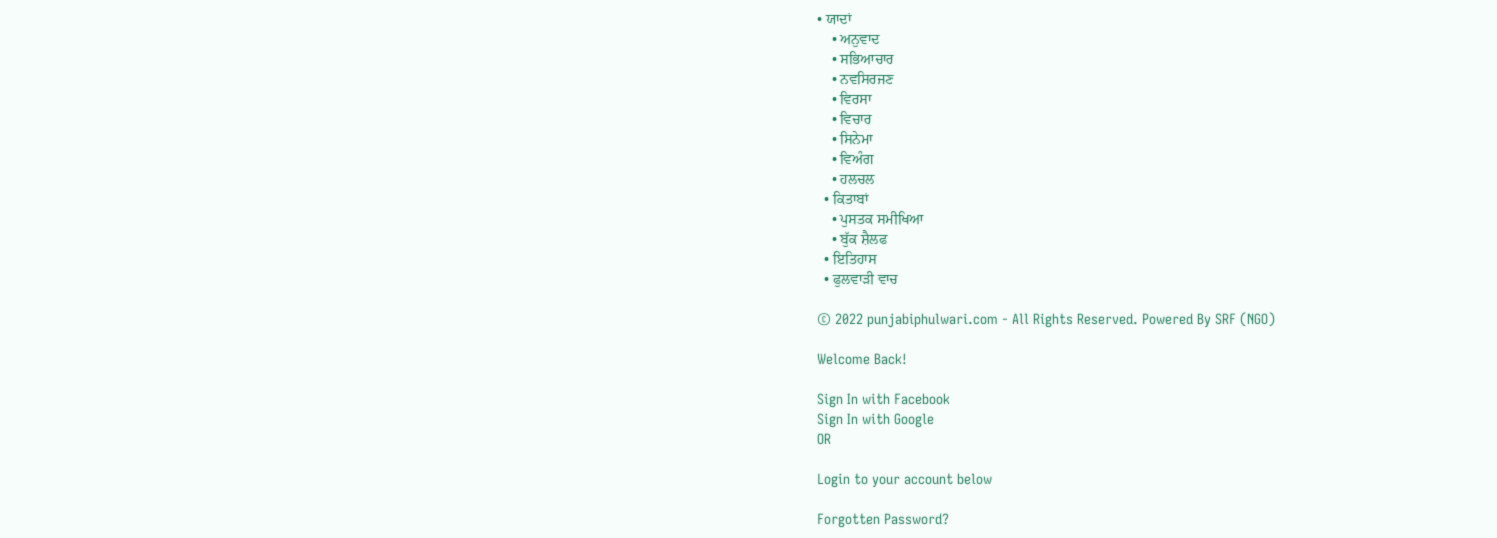• ਯਾਦਾਂ
    • ਅਨੁਵਾਦ
    • ਸਭਿਆਚਾਰ
    • ਨਵਸਿਰਜਣ
    • ਵਿਰਸਾ
    • ਵਿਚਾਰ
    • ਸਿਨੇਮਾ
    • ਵਿਅੰਗ
    • ਹਲਚਲ
  • ਕਿਤਾਬਾਂ
    • ਪੁਸਤਕ ਸਮੀਖਿਆ
    • ਬੁੱਕ ਸ਼ੈਲਫ
  • ਇਤਿਹਾਸ
  • ਫੁਲਵਾੜੀ ਵਾਚ

© 2022 punjabiphulwari.com - All Rights Reserved. Powered By SRF (NGO)

Welcome Back!

Sign In with Facebook
Sign In with Google
OR

Login to your account below

Forgotten Password?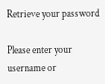Retrieve your password

Please enter your username or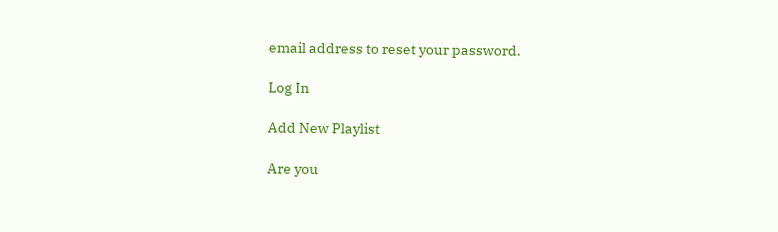email address to reset your password.

Log In

Add New Playlist

Are you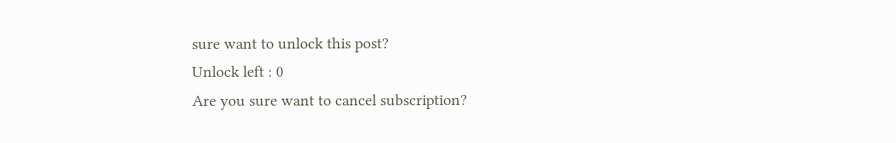sure want to unlock this post?
Unlock left : 0
Are you sure want to cancel subscription?